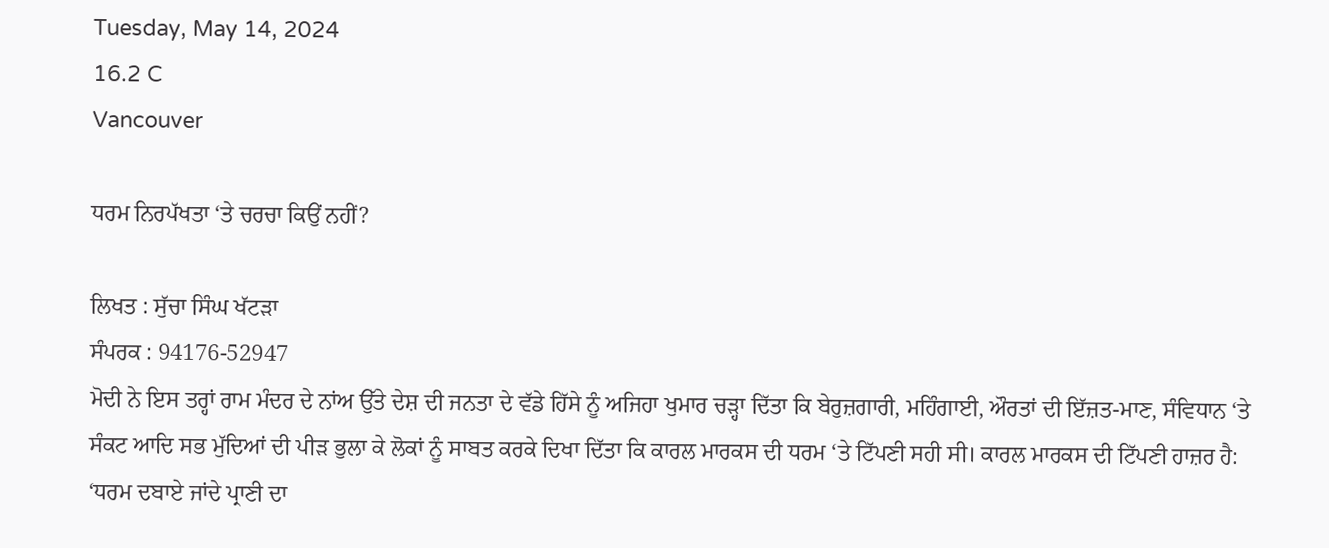Tuesday, May 14, 2024
16.2 C
Vancouver

ਧਰਮ ਨਿਰਪੱਖਤਾ ‘ਤੇ ਚਰਚਾ ਕਿਉਂ ਨਹੀਂ?

ਲਿਖਤ : ਸੁੱਚਾ ਸਿੰਘ ਖੱਟੜਾ
ਸੰਪਰਕ : 94176-52947
ਮੋਦੀ ਨੇ ਇਸ ਤਰ੍ਹਾਂ ਰਾਮ ਮੰਦਰ ਦੇ ਨਾਂਅ ਉੱਤੇ ਦੇਸ਼ ਦੀ ਜਨਤਾ ਦੇ ਵੱਡੇ ਹਿੱਸੇ ਨੂੰ ਅਜਿਹਾ ਖੁਮਾਰ ਚੜ੍ਹਾ ਦਿੱਤਾ ਕਿ ਬੇਰੁਜ਼ਗਾਰੀ, ਮਹਿੰਗਾਈ, ਔਰਤਾਂ ਦੀ ਇੱਜ਼ਤ-ਮਾਣ, ਸੰਵਿਧਾਨ ‘ਤੇ ਸੰਕਟ ਆਦਿ ਸਭ ਮੁੱਦਿਆਂ ਦੀ ਪੀੜ ਭੁਲਾ ਕੇ ਲੋਕਾਂ ਨੂੰ ਸਾਬਤ ਕਰਕੇ ਦਿਖਾ ਦਿੱਤਾ ਕਿ ਕਾਰਲ ਮਾਰਕਸ ਦੀ ਧਰਮ ‘ਤੇ ਟਿੱਪਣੀ ਸਹੀ ਸੀ। ਕਾਰਲ ਮਾਰਕਸ ਦੀ ਟਿੱਪਣੀ ਹਾਜ਼ਰ ਹੈ:
‘ਧਰਮ ਦਬਾਏ ਜਾਂਦੇ ਪ੍ਰਾਣੀ ਦਾ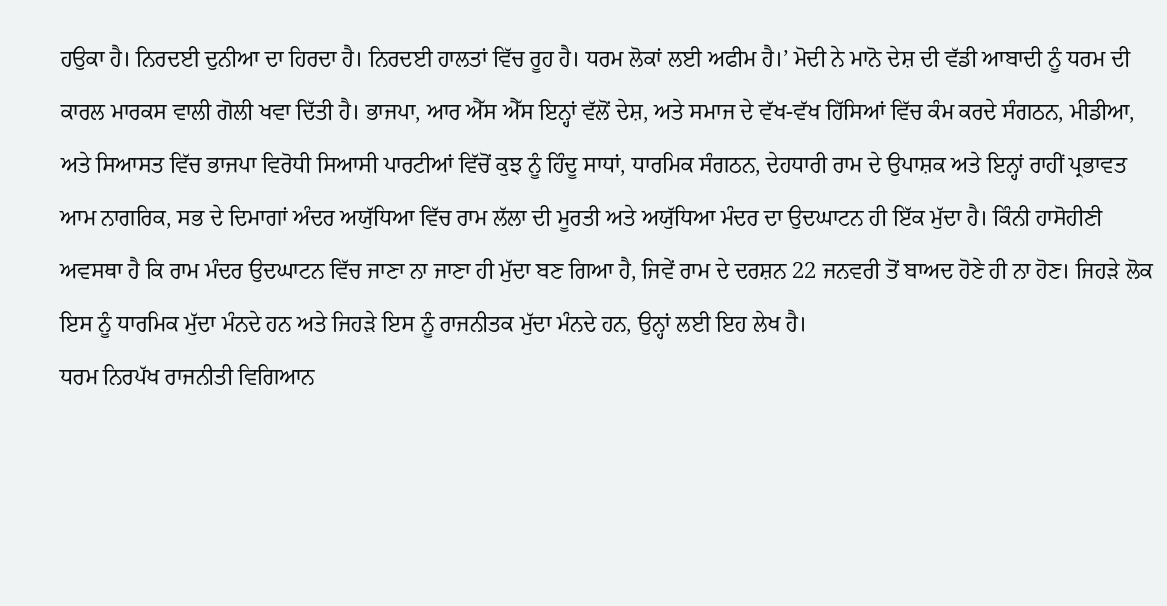ਹਉਕਾ ਹੈ। ਨਿਰਦਈ ਦੁਨੀਆ ਦਾ ਹਿਰਦਾ ਹੈ। ਨਿਰਦਈ ਹਾਲਤਾਂ ਵਿੱਚ ਰੂਹ ਹੈ। ਧਰਮ ਲੋਕਾਂ ਲਈ ਅਫੀਮ ਹੈ।’ ਮੋਦੀ ਨੇ ਮਾਨੋ ਦੇਸ਼ ਦੀ ਵੱਡੀ ਆਬਾਦੀ ਨੂੰ ਧਰਮ ਦੀ ਕਾਰਲ ਮਾਰਕਸ ਵਾਲੀ ਗੋਲੀ ਖਵਾ ਦਿੱਤੀ ਹੈ। ਭਾਜਪਾ, ਆਰ ਐੱਸ ਐੱਸ ਇਨ੍ਹਾਂ ਵੱਲੋਂ ਦੇਸ਼, ਅਤੇ ਸਮਾਜ ਦੇ ਵੱਖ-ਵੱਖ ਹਿੱਸਿਆਂ ਵਿੱਚ ਕੰਮ ਕਰਦੇ ਸੰਗਠਨ, ਮੀਡੀਆ, ਅਤੇ ਸਿਆਸਤ ਵਿੱਚ ਭਾਜਪਾ ਵਿਰੋਧੀ ਸਿਆਸੀ ਪਾਰਟੀਆਂ ਵਿੱਚੋਂ ਕੁਝ ਨੂੰ ਹਿੰਦੂ ਸਾਧਾਂ, ਧਾਰਮਿਕ ਸੰਗਠਨ, ਦੇਹਧਾਰੀ ਰਾਮ ਦੇ ਉਪਾਸ਼ਕ ਅਤੇ ਇਨ੍ਹਾਂ ਰਾਹੀਂ ਪ੍ਰਭਾਵਤ ਆਮ ਨਾਗਰਿਕ, ਸਭ ਦੇ ਦਿਮਾਗਾਂ ਅੰਦਰ ਅਯੁੱਧਿਆ ਵਿੱਚ ਰਾਮ ਲੱਲਾ ਦੀ ਮੂਰਤੀ ਅਤੇ ਅਯੁੱਧਿਆ ਮੰਦਰ ਦਾ ਉਦਘਾਟਨ ਹੀ ਇੱਕ ਮੁੱਦਾ ਹੈ। ਕਿੰਨੀ ਹਾਸੋਹੀਣੀ ਅਵਸਥਾ ਹੈ ਕਿ ਰਾਮ ਮੰਦਰ ਉਦਘਾਟਨ ਵਿੱਚ ਜਾਣਾ ਨਾ ਜਾਣਾ ਹੀ ਮੁੱਦਾ ਬਣ ਗਿਆ ਹੈ, ਜਿਵੇਂ ਰਾਮ ਦੇ ਦਰਸ਼ਨ 22 ਜਨਵਰੀ ਤੋਂ ਬਾਅਦ ਹੋਣੇ ਹੀ ਨਾ ਹੋਣ। ਜਿਹੜੇ ਲੋਕ ਇਸ ਨੂੰ ਧਾਰਮਿਕ ਮੁੱਦਾ ਮੰਨਦੇ ਹਨ ਅਤੇ ਜਿਹੜੇ ਇਸ ਨੂੰ ਰਾਜਨੀਤਕ ਮੁੱਦਾ ਮੰਨਦੇ ਹਨ, ਉਨ੍ਹਾਂ ਲਈ ਇਹ ਲੇਖ ਹੈ।
ਧਰਮ ਨਿਰਪੱਖ ਰਾਜਨੀਤੀ ਵਿਗਿਆਨ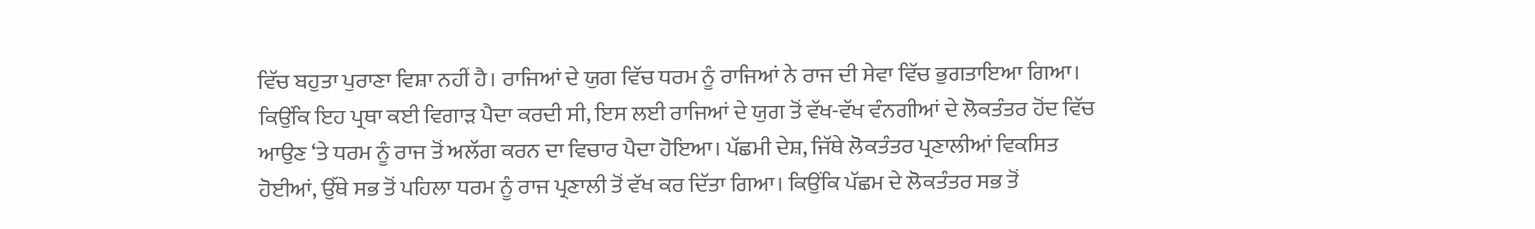ਵਿੱਚ ਬਹੁਤਾ ਪੁਰਾਣਾ ਵਿਸ਼ਾ ਨਹੀਂ ਹੈ। ਰਾਜਿਆਂ ਦੇ ਯੁਗ ਵਿੱਚ ਧਰਮ ਨੂੰ ਰਾਜਿਆਂ ਨੇ ਰਾਜ ਦੀ ਸੇਵਾ ਵਿੱਚ ਭੁਗਤਾਇਆ ਗਿਆ। ਕਿਉਂਕਿ ਇਹ ਪ੍ਰਥਾ ਕਈ ਵਿਗਾੜ ਪੈਦਾ ਕਰਦੀ ਸੀ, ਇਸ ਲਈ ਰਾਜਿਆਂ ਦੇ ਯੁਗ ਤੋਂ ਵੱਖ-ਵੱਖ ਵੰਨਗੀਆਂ ਦੇ ਲੋਕਤੰਤਰ ਹੋਂਦ ਵਿੱਚ ਆਉਣ ‘ਤੇ ਧਰਮ ਨੂੰ ਰਾਜ ਤੋਂ ਅਲੱਗ ਕਰਨ ਦਾ ਵਿਚਾਰ ਪੈਦਾ ਹੋਇਆ। ਪੱਛਮੀ ਦੇਸ਼, ਜਿੱਥੇ ਲੋਕਤੰਤਰ ਪ੍ਰਣਾਲੀਆਂ ਵਿਕਸਿਤ ਹੋਈਆਂ, ਉੱਥੇ ਸਭ ਤੋਂ ਪਹਿਲਾ ਧਰਮ ਨੂੰ ਰਾਜ ਪ੍ਰਣਾਲੀ ਤੋਂ ਵੱਖ ਕਰ ਦਿੱਤਾ ਗਿਆ। ਕਿਉਂਕਿ ਪੱਛਮ ਦੇ ਲੋਕਤੰਤਰ ਸਭ ਤੋਂ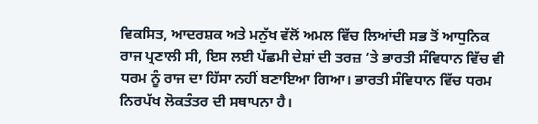ਵਿਕਸਿਤ, ਆਦਰਸ਼ਕ ਅਤੇ ਮਨੁੱਖ ਵੱਲੋਂ ਅਮਲ ਵਿੱਚ ਲਿਆਂਦੀ ਸਭ ਤੋਂ ਆਧੁਨਿਕ ਰਾਜ ਪ੍ਰਣਾਲੀ ਸੀ, ਇਸ ਲਈ ਪੱਛਮੀ ਦੇਸ਼ਾਂ ਦੀ ਤਰਜ਼ ‘ਤੇ ਭਾਰਤੀ ਸੰਵਿਧਾਨ ਵਿੱਚ ਵੀ ਧਰਮ ਨੂੰ ਰਾਜ ਦਾ ਹਿੱਸਾ ਨਹੀਂ ਬਣਾਇਆ ਗਿਆ। ਭਾਰਤੀ ਸੰਵਿਧਾਨ ਵਿੱਚ ਧਰਮ ਨਿਰਪੱਖ ਲੋਕਤੰਤਰ ਦੀ ਸਥਾਪਨਾ ਹੈ।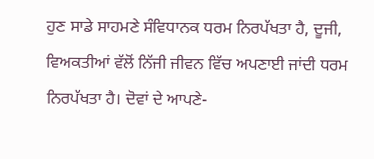ਹੁਣ ਸਾਡੇ ਸਾਹਮਣੇ ਸੰਵਿਧਾਨਕ ਧਰਮ ਨਿਰਪੱਖਤਾ ਹੈ, ਦੂਜੀ, ਵਿਅਕਤੀਆਂ ਵੱਲੋਂ ਨਿੱਜੀ ਜੀਵਨ ਵਿੱਚ ਅਪਣਾਈ ਜਾਂਦੀ ਧਰਮ ਨਿਰਪੱਖਤਾ ਹੈ। ਦੋਵਾਂ ਦੇ ਆਪਣੇ-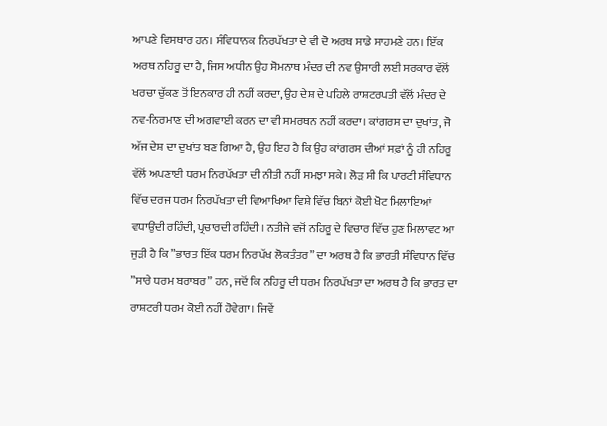ਆਪਣੇ ਵਿਸਥਾਰ ਹਨ। ਸੰਵਿਧਾਨਕ ਨਿਰਪੱਖਤਾ ਦੇ ਵੀ ਦੋ ਅਰਥ ਸਾਡੇ ਸਾਹਮਣੇ ਹਨ। ਇੱਕ ਅਰਥ ਨਹਿਰੂ ਦਾ ਹੈ, ਜਿਸ ਅਧੀਨ ਉਹ ਸੋਮਨਾਥ ਮੰਦਰ ਦੀ ਨਵ ਉਸਾਰੀ ਲਈ ਸਰਕਾਰ ਵੱਲੋਂ ਖਰਚਾ ਚੁੱਕਣ ਤੋਂ ਇਨਕਾਰ ਹੀ ਨਹੀਂ ਕਰਦਾ, ਉਹ ਦੇਸ਼ ਦੇ ਪਹਿਲੇ ਰਾਸ਼ਟਰਪਤੀ ਵੱਲੋਂ ਮੰਦਰ ਦੇ ਨਵ-ਨਿਰਮਾਣ ਦੀ ਅਗਵਾਈ ਕਰਨ ਦਾ ਵੀ ਸਮਰਥਨ ਨਹੀਂ ਕਰਦਾ। ਕਾਂਗਰਸ ਦਾ ਦੁਖਾਂਤ, ਜੋ ਅੱਜ ਦੇਸ਼ ਦਾ ਦੁਖਾਂਤ ਬਣ ਗਿਆ ਹੈ, ਉਹ ਇਹ ਹੈ ਕਿ ਉਹ ਕਾਂਗਰਸ ਦੀਆਂ ਸਫ਼ਾਂ ਨੂੰ ਹੀ ਨਹਿਰੂ ਵੱਲੋਂ ਅਪਣਾਈ ਧਰਮ ਨਿਰਪੱਖਤਾ ਦੀ ਨੀਤੀ ਨਹੀਂ ਸਮਝਾ ਸਕੇ। ਲੋੜ ਸੀ ਕਿ ਪਾਰਟੀ ਸੰਵਿਧਾਨ ਵਿੱਚ ਦਰਜ ਧਰਮ ਨਿਰਪੱਖਤਾ ਦੀ ਵਿਆਖਿਆ ਵਿਸ਼ੇ ਵਿੱਚ ਬਿਨਾਂ ਕੋਈ ਖੋਟ ਮਿਲਾਇਆਂ ਵਧਾਉਂਦੀ ਰਹਿੰਦੀ, ਪ੍ਰਚਾਰਦੀ ਰਹਿੰਦੀ। ਨਤੀਜੇ ਵਜੋਂ ਨਹਿਰੂ ਦੇ ਵਿਚਾਰ ਵਿੱਚ ਹੁਣ ਮਿਲਾਵਟ ਆ ਜੁੜੀ ਹੈ ਕਿ ”ਭਾਰਤ ਇੱਕ ਧਰਮ ਨਿਰਪੱਖ ਲੋਕਤੰਤਰ” ਦਾ ਅਰਥ ਹੈ ਕਿ ਭਾਰਤੀ ਸੰਵਿਧਾਨ ਵਿੱਚ ”ਸਾਰੇ ਧਰਮ ਬਰਾਬਰ” ਹਨ, ਜਦੋਂ ਕਿ ਨਹਿਰੂ ਦੀ ਧਰਮ ਨਿਰਪੱਖਤਾ ਦਾ ਅਰਥ ਹੈ ਕਿ ਭਾਰਤ ਦਾ ਰਾਸ਼ਟਰੀ ਧਰਮ ਕੋਈ ਨਹੀਂ ਹੋਵੇਗਾ। ਜਿਵੇਂ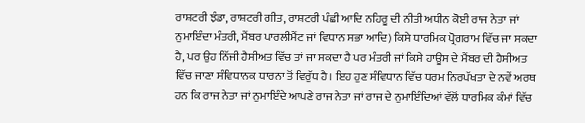ਰਾਸ਼ਟਰੀ ਝੰਡਾ, ਰਾਸ਼ਟਰੀ ਗੀਤ, ਰਾਸ਼ਟਰੀ ਪੰਛੀ ਆਦਿ ਨਹਿਰੂ ਦੀ ਨੀਤੀ ਅਧੀਨ ਕੋਈ ਰਾਜ ਨੇਤਾ ਜਾਂ ਨੁਮਾਇੰਦਾ ਮੰਤਰੀ, ਮੈਂਬਰ ਪਾਰਲੀਮੈਂਟ ਜਾਂ ਵਿਧਾਨ ਸਭਾ ਆਦਿ) ਕਿਸੇ ਧਾਰਮਿਕ ਪ੍ਰੋਗਰਾਮ ਵਿੱਚ ਜਾ ਸਕਦਾ ਹੈ, ਪਰ ਉਹ ਨਿੱਜੀ ਹੈਸੀਅਤ ਵਿੱਚ ਤਾਂ ਜਾ ਸਕਦਾ ਹੈ ਪਰ ਮੰਤਰੀ ਜਾਂ ਕਿਸੇ ਹਾਊਸ ਦੇ ਮੈਂਬਰ ਦੀ ਹੈਸੀਅਤ ਵਿੱਚ ਜਾਣਾ ਸੰਵਿਧਾਨਕ ਧਾਰਨਾ ਤੋਂ ਵਿਰੁੱਧ ਹੈ। ਇਹ ਹੁਣ ਸੰਵਿਧਾਨ ਵਿੱਚ ਧਰਮ ਨਿਰਪੱਖਤਾ ਦੇ ਨਵੇਂ ਅਰਥ ਹਨ ਕਿ ਰਾਜ ਨੇਤਾ ਜਾਂ ਨੁਮਾਇੰਦੇ ਆਪਣੇ ਰਾਜ ਨੇਤਾ ਜਾਂ ਰਾਜ ਦੇ ਨੁਮਾਇੰਦਿਆਂ ਵੱਲੋਂ ਧਾਰਮਿਕ ਕੰਮਾਂ ਵਿੱਚ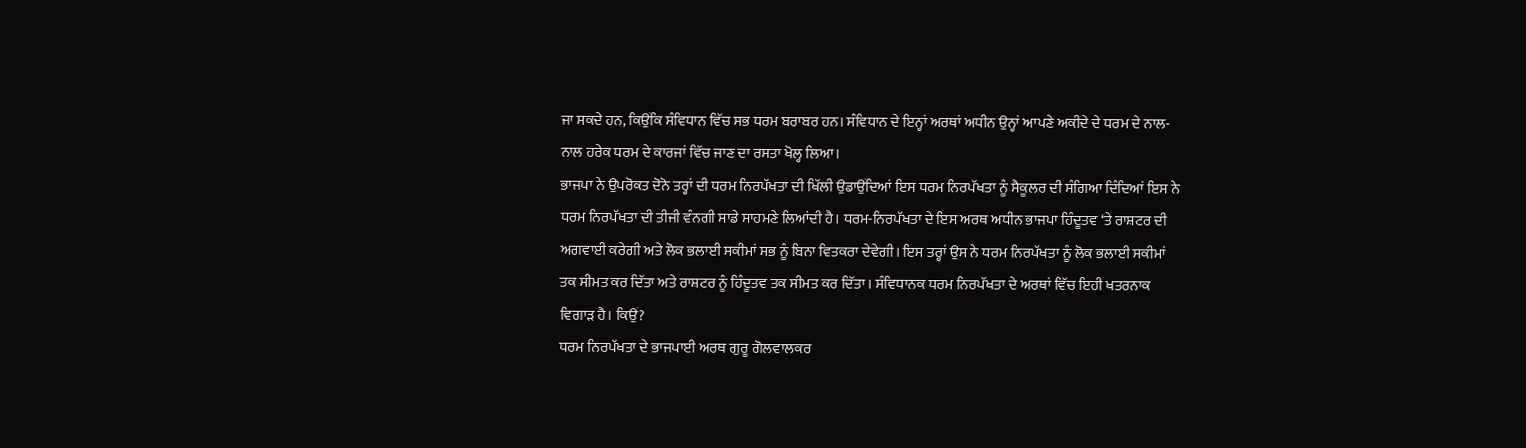ਜਾ ਸਕਦੇ ਹਨ, ਕਿਉਂਕਿ ਸੰਵਿਧਾਨ ਵਿੱਚ ਸਭ ਧਰਮ ਬਰਾਬਰ ਹਨ। ਸੰਵਿਧਾਨ ਦੇ ਇਨ੍ਹਾਂ ਅਰਥਾਂ ਅਧੀਨ ਉਨ੍ਹਾਂ ਆਪਣੇ ਅਕੀਦੇ ਦੇ ਧਰਮ ਦੇ ਨਾਲ-ਨਾਲ ਹਰੇਕ ਧਰਮ ਦੇ ਕਾਰਜਾਂ ਵਿੱਚ ਜਾਣ ਦਾ ਰਸਤਾ ਖੋਲ੍ਹ ਲਿਆ।
ਭਾਜਪਾ ਨੇ ਉਪਰੋਕਤ ਦੋਨੋ ਤਰ੍ਹਾਂ ਦੀ ਧਰਮ ਨਿਰਪੱਖਤਾ ਦੀ ਖਿੱਲੀ ਉਡਾਉਂਦਿਆਂ ਇਸ ਧਰਮ ਨਿਰਪੱਖਤਾ ਨੂੰ ਸੈਕੂਲਰ ਦੀ ਸੰਗਿਆ ਦਿੰਦਿਆਂ ਇਸ ਨੇ ਧਰਮ ਨਿਰਪੱਖਤਾ ਦੀ ਤੀਜੀ ਵੰਨਗੀ ਸਾਡੇ ਸਾਹਮਣੇ ਲਿਆਂਦੀ ਹੈ। ਧਰਮ-ਨਿਰਪੱਖਤਾ ਦੇ ਇਸ ਅਰਥ ਅਧੀਨ ਭਾਜਪਾ ਹਿੰਦੂਤਵ ‘ਤੇ ਰਾਸ਼ਟਰ ਦੀ ਅਗਵਾਈ ਕਰੇਗੀ ਅਤੇ ਲੋਕ ਭਲਾਈ ਸਕੀਮਾਂ ਸਭ ਨੂੰ ਬਿਨਾ ਵਿਤਕਰਾ ਦੇਵੇਗੀ। ਇਸ ਤਰ੍ਹਾਂ ਉਸ ਨੇ ਧਰਮ ਨਿਰਪੱਖਤਾ ਨੂੰ ਲੋਕ ਭਲਾਈ ਸਕੀਮਾਂ ਤਕ ਸੀਮਤ ਕਰ ਦਿੱਤਾ ਅਤੇ ਰਾਸ਼ਟਰ ਨੂੰ ਹਿੰਦੂਤਵ ਤਕ ਸੀਮਤ ਕਰ ਦਿੱਤਾ। ਸੰਵਿਧਾਨਕ ਧਰਮ ਨਿਰਪੱਖਤਾ ਦੇ ਅਰਥਾਂ ਵਿੱਚ ਇਹੀ ਖਤਰਨਾਕ ਵਿਗਾੜ ਹੈ। ਕਿਉਂ?
ਧਰਮ ਨਿਰਪੱਖਤਾ ਦੇ ਭਾਜਪਾਈ ਅਰਥ ਗੁਰੂ ਗੋਲਵਾਲਕਰ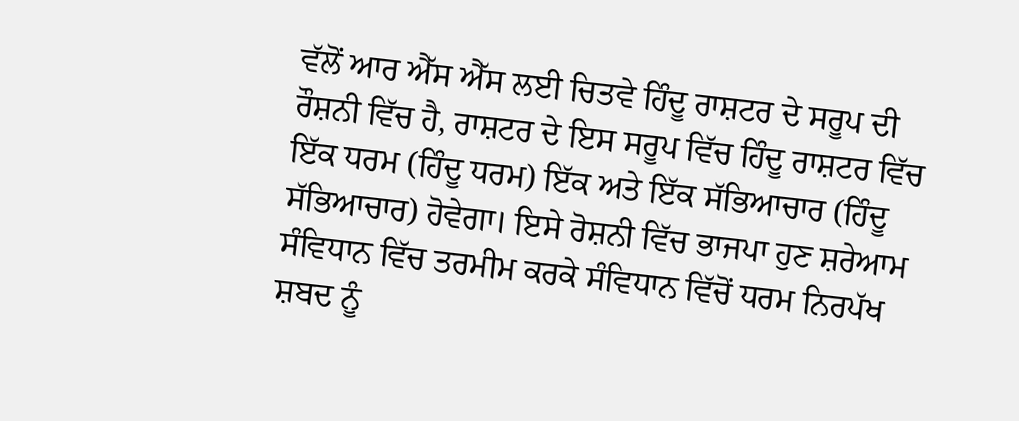ਵੱਲੋਂ ਆਰ ਐੱਸ ਐੱਸ ਲਈ ਚਿਤਵੇ ਹਿੰਦੂ ਰਾਸ਼ਟਰ ਦੇ ਸਰੂਪ ਦੀ ਰੌਸ਼ਨੀ ਵਿੱਚ ਹੈ, ਰਾਸ਼ਟਰ ਦੇ ਇਸ ਸਰੂਪ ਵਿੱਚ ਹਿੰਦੂ ਰਾਸ਼ਟਰ ਵਿੱਚ ਇੱਕ ਧਰਮ (ਹਿੰਦੂ ਧਰਮ) ਇੱਕ ਅਤੇ ਇੱਕ ਸੱਭਿਆਚਾਰ (ਹਿੰਦੂ ਸੱਭਿਆਚਾਰ) ਹੋਵੇਗਾ। ਇਸੇ ਰੋਸ਼ਨੀ ਵਿੱਚ ਭਾਜਪਾ ਹੁਣ ਸ਼ਰੇਆਮ ਸੰਵਿਧਾਨ ਵਿੱਚ ਤਰਮੀਮ ਕਰਕੇ ਸੰਵਿਧਾਨ ਵਿੱਚੋਂ ਧਰਮ ਨਿਰਪੱਖ ਸ਼ਬਦ ਨੂੰ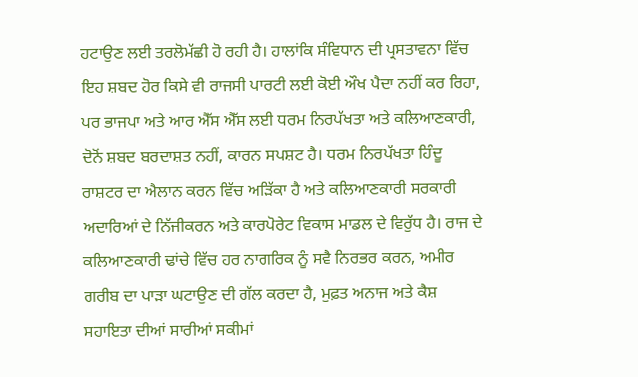ਹਟਾਉਣ ਲਈ ਤਰਲੋਮੱਛੀ ਹੋ ਰਹੀ ਹੈ। ਹਾਲਾਂਕਿ ਸੰਵਿਧਾਨ ਦੀ ਪ੍ਰਸਤਾਵਨਾ ਵਿੱਚ ਇਹ ਸ਼ਬਦ ਹੋਰ ਕਿਸੇ ਵੀ ਰਾਜਸੀ ਪਾਰਟੀ ਲਈ ਕੋਈ ਔਖ ਪੈਦਾ ਨਹੀਂ ਕਰ ਰਿਹਾ, ਪਰ ਭਾਜਪਾ ਅਤੇ ਆਰ ਐੱਸ ਐੱਸ ਲਈ ਧਰਮ ਨਿਰਪੱਖਤਾ ਅਤੇ ਕਲਿਆਣਕਾਰੀ, ਦੋਨੋਂ ਸ਼ਬਦ ਬਰਦਾਸ਼ਤ ਨਹੀਂ, ਕਾਰਨ ਸਪਸ਼ਟ ਹੈ। ਧਰਮ ਨਿਰਪੱਖਤਾ ਹਿੰਦੂ ਰਾਸ਼ਟਰ ਦਾ ਐਲਾਨ ਕਰਨ ਵਿੱਚ ਅੜਿੱਕਾ ਹੈ ਅਤੇ ਕਲਿਆਣਕਾਰੀ ਸਰਕਾਰੀ ਅਦਾਰਿਆਂ ਦੇ ਨਿੱਜੀਕਰਨ ਅਤੇ ਕਾਰਪੋਰੇਟ ਵਿਕਾਸ ਮਾਡਲ ਦੇ ਵਿਰੁੱਧ ਹੈ। ਰਾਜ ਦੇ ਕਲਿਆਣਕਾਰੀ ਢਾਂਚੇ ਵਿੱਚ ਹਰ ਨਾਗਰਿਕ ਨੂੰ ਸਵੈ ਨਿਰਭਰ ਕਰਨ, ਅਮੀਰ ਗਰੀਬ ਦਾ ਪਾੜਾ ਘਟਾਉਣ ਦੀ ਗੱਲ ਕਰਦਾ ਹੈ, ਮੁਫ਼ਤ ਅਨਾਜ ਅਤੇ ਕੈਸ਼ ਸਹਾਇਤਾ ਦੀਆਂ ਸਾਰੀਆਂ ਸਕੀਮਾਂ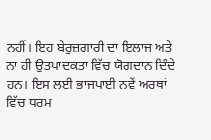ਨਹੀਂ। ਇਹ ਬੇਰੁਜ਼ਗਾਰੀ ਦਾ ਇਲਾਜ ਅਤੇ ਨਾ ਹੀ ਉਤਪਾਦਕਤਾ ਵਿੱਚ ਯੋਗਦਾਨ ਦਿੰਦੇ ਹਨ। ਇਸ ਲਈ ਭਾਜਪਾਈ ਨਵੇਂ ਅਰਥਾਂ ਵਿੱਚ ਧਰਮ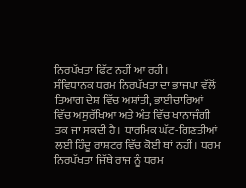ਨਿਰਪੱਖਤਾ ਫਿੱਟ ਨਹੀਂ ਆ ਰਹੀ।
ਸੰਵਿਧਾਨਕ ਧਰਮ ਨਿਰਪੱਖਤਾ ਦਾ ਭਾਜਪਾ ਵੱਲੋਂ ਤਿਆਗ ਦੇਸ਼ ਵਿੱਚ ਅਸ਼ਾਂਤੀ, ਭਾਈਚਾਰਿਆਂ ਵਿੱਚ ਅਸੁਰੱਖਿਆ ਅਤੇ ਅੰਤ ਵਿੱਚ ਖਾਨਾਜੰਗੀ ਤਕ ਜਾ ਸਕਦੀ ਹੈ। ਧਾਰਮਿਕ ਘੱਟ-ਗਿਣਤੀਆਂ ਲਈ ਹਿੰਦੂ ਰਾਸ਼ਟਰ ਵਿੱਚ ਕੋਈ ਥਾਂ ਨਹੀਂ। ਧਰਮ ਨਿਰਪੱਖਤਾ ਜਿੱਥੇ ਰਾਜ ਨੂੰ ਧਰਮ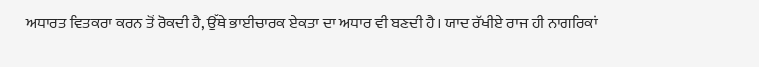ਅਧਾਰਤ ਵਿਤਕਰਾ ਕਰਨ ਤੋਂ ਰੋਕਦੀ ਹੈ, ਉੱਥੇ ਭਾਈਚਾਰਕ ਏਕਤਾ ਦਾ ਅਧਾਰ ਵੀ ਬਣਦੀ ਹੈ। ਯਾਦ ਰੱਖੀਏ ਰਾਜ ਹੀ ਨਾਗਰਿਕਾਂ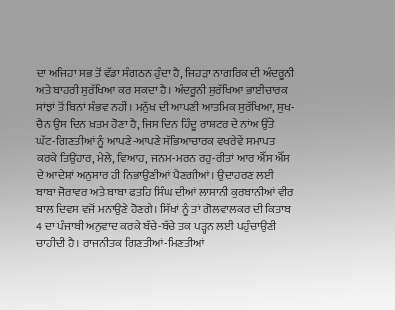ਦਾ ਅਜਿਹਾ ਸਭ ਤੋਂ ਵੱਡਾ ਸੰਗਠਨ ਹੁੰਦਾ ਹੈ, ਜਿਹੜਾ ਨਾਗਰਿਕ ਦੀ ਅੰਦਰੂਨੀ ਅਤੇ ਬਾਹਰੀ ਸੁਰੱਖਿਆ ਕਰ ਸਕਦਾ ਹੈ। ਅੰਦਰੂਨੀ ਸੁਰੱਖਿਆ ਭਾਈਚਾਰਕ ਸਾਂਝਾਂ ਤੋਂ ਬਿਨਾਂ ਸੰਭਵ ਨਹੀਂ। ਮਨੁੱਖ ਦੀ ਆਪਣੀ ਆਤਮਿਕ ਸੁਰੱਖਿਆ, ਸੁਖ-ਚੈਨ ਉਸ ਦਿਨ ਖ਼ਤਮ ਹੋਣਾ ਹੈ, ਜਿਸ ਦਿਨ ਹਿੰਦੂ ਰਾਸ਼ਟਰ ਦੇ ਨਾਂਅ ਉੱਤੇ ਘੱਟ-ਗਿਣਤੀਆਂ ਨੂੰ ਆਪਣੇ-ਆਪਣੇ ਸੱਭਿਆਚਾਰਕ ਵਖਰੇਵੇਂ ਸਮਾਪਤ ਕਰਕੇ ਤਿਉਹਾਰ, ਮੇਲੇ, ਵਿਆਹ, ਜਨਮ-ਮਰਨ ਰਹੁ-ਰੀਤਾਂ ਆਰ ਐੱਸ ਐੱਸ ਦੇ ਆਦੇਸ਼ਾਂ ਅਨੁਸਾਰ ਹੀ ਨਿਭਾਉਣੀਆਂ ਪੈਣਗੀਆਂ। ਉਦਾਹਰਣ ਲਈ ਬਾਬਾ ਜੋਰਾਵਰ ਅਤੇ ਬਾਬਾ ਫਤਹਿ ਸਿੰਘ ਦੀਆਂ ਲਾਸਾਨੀ ਕੁਰਬਾਨੀਆਂ ਵੀਰ ਬਾਲ ਦਿਵਸ ਵਜੋਂ ਮਨਾਉਣੇ ਹੋਣਗੇ। ਸਿੱਖਾਂ ਨੂੰ ਤਾਂ ਗੋਲਵਾਲਕਰ ਦੀ ਕਿਤਾਬ 4 ਦਾ ਪੰਜਾਬੀ ਅਨੁਵਾਦ ਕਰਕੇ ਬੱਚੇ-ਬੱਚੇ ਤਕ ਪੜ੍ਹਨ ਲਈ ਪਹੁੰਚਾਉਣੀ ਚਾਹੀਦੀ ਹੈ। ਰਾਜਨੀਤਕ ਗਿਣਤੀਆਂ-ਮਿਣਤੀਆਂ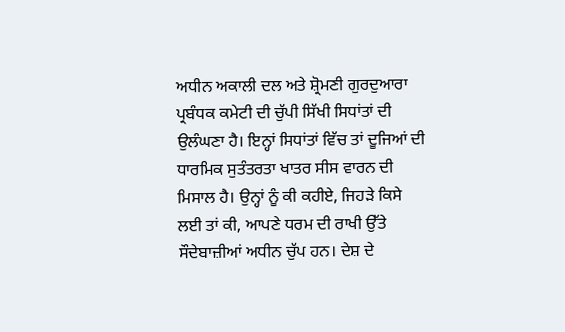ਅਧੀਨ ਅਕਾਲੀ ਦਲ ਅਤੇ ਸ਼੍ਰੋਮਣੀ ਗੁਰਦੁਆਰਾ ਪ੍ਰਬੰਧਕ ਕਮੇਟੀ ਦੀ ਚੁੱਪੀ ਸਿੱਖੀ ਸਿਧਾਂਤਾਂ ਦੀ ਉਲੰਘਣਾ ਹੈ। ਇਨ੍ਹਾਂ ਸਿਧਾਂਤਾਂ ਵਿੱਚ ਤਾਂ ਦੂਜਿਆਂ ਦੀ ਧਾਰਮਿਕ ਸੁਤੰਤਰਤਾ ਖਾਤਰ ਸੀਸ ਵਾਰਨ ਦੀ ਮਿਸਾਲ ਹੈ। ਉਨ੍ਹਾਂ ਨੂੰ ਕੀ ਕਹੀਏ, ਜਿਹੜੇ ਕਿਸੇ ਲਈ ਤਾਂ ਕੀ, ਆਪਣੇ ਧਰਮ ਦੀ ਰਾਖੀ ਉੱਤੇ ਸੌਦੇਬਾਜ਼ੀਆਂ ਅਧੀਨ ਚੁੱਪ ਹਨ। ਦੇਸ਼ ਦੇ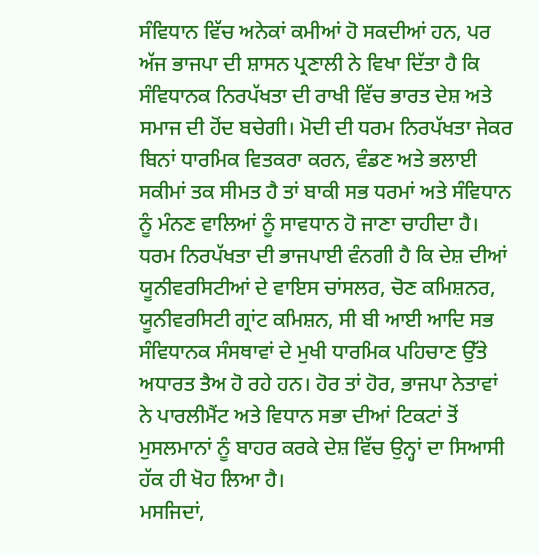ਸੰਵਿਧਾਨ ਵਿੱਚ ਅਨੇਕਾਂ ਕਮੀਆਂ ਹੋ ਸਕਦੀਆਂ ਹਨ, ਪਰ ਅੱਜ ਭਾਜਪਾ ਦੀ ਸ਼ਾਸਨ ਪ੍ਰਣਾਲੀ ਨੇ ਵਿਖਾ ਦਿੱਤਾ ਹੈ ਕਿ ਸੰਵਿਧਾਨਕ ਨਿਰਪੱਖਤਾ ਦੀ ਰਾਖੀ ਵਿੱਚ ਭਾਰਤ ਦੇਸ਼ ਅਤੇ ਸਮਾਜ ਦੀ ਹੋਂਦ ਬਚੇਗੀ। ਮੋਦੀ ਦੀ ਧਰਮ ਨਿਰਪੱਖਤਾ ਜੇਕਰ ਬਿਨਾਂ ਧਾਰਮਿਕ ਵਿਤਕਰਾ ਕਰਨ, ਵੰਡਣ ਅਤੇ ਭਲਾਈ ਸਕੀਮਾਂ ਤਕ ਸੀਮਤ ਹੈ ਤਾਂ ਬਾਕੀ ਸਭ ਧਰਮਾਂ ਅਤੇ ਸੰਵਿਧਾਨ ਨੂੰ ਮੰਨਣ ਵਾਲਿਆਂ ਨੂੰ ਸਾਵਧਾਨ ਹੋ ਜਾਣਾ ਚਾਹੀਦਾ ਹੈ।
ਧਰਮ ਨਿਰਪੱਖਤਾ ਦੀ ਭਾਜਪਾਈ ਵੰਨਗੀ ਹੈ ਕਿ ਦੇਸ਼ ਦੀਆਂ ਯੂਨੀਵਰਸਿਟੀਆਂ ਦੇ ਵਾਇਸ ਚਾਂਸਲਰ, ਚੋਣ ਕਮਿਸ਼ਨਰ, ਯੂਨੀਵਰਸਿਟੀ ਗ੍ਰਾਂਟ ਕਮਿਸ਼ਨ, ਸੀ ਬੀ ਆਈ ਆਦਿ ਸਭ ਸੰਵਿਧਾਨਕ ਸੰਸਥਾਵਾਂ ਦੇ ਮੁਖੀ ਧਾਰਮਿਕ ਪਹਿਚਾਣ ਉੱਤੇ ਅਧਾਰਤ ਤੈਅ ਹੋ ਰਹੇ ਹਨ। ਹੋਰ ਤਾਂ ਹੋਰ, ਭਾਜਪਾ ਨੇਤਾਵਾਂ ਨੇ ਪਾਰਲੀਮੈਂਟ ਅਤੇ ਵਿਧਾਨ ਸਭਾ ਦੀਆਂ ਟਿਕਟਾਂ ਤੋਂ ਮੁਸਲਮਾਨਾਂ ਨੂੰ ਬਾਹਰ ਕਰਕੇ ਦੇਸ਼ ਵਿੱਚ ਉਨ੍ਹਾਂ ਦਾ ਸਿਆਸੀ ਹੱਕ ਹੀ ਖੋਹ ਲਿਆ ਹੈ।
ਮਸਜਿਦਾਂ,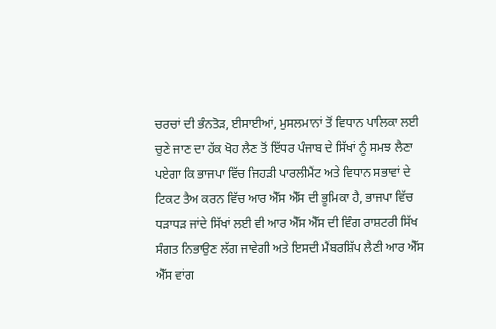ਚਰਚਾਂ ਦੀ ਭੰਨਤੋੜ, ਈਸਾਈਆਂ, ਮੁਸਲਮਾਨਾਂ ਤੋਂ ਵਿਧਾਨ ਪਾਲਿਕਾ ਲਈ ਚੁਣੇ ਜਾਣ ਦਾ ਹੱਕ ਖੋਹ ਲੈਣ ਤੋਂ ਇੱਧਰ ਪੰਜਾਬ ਦੇ ਸਿੱਖਾਂ ਨੂੰ ਸਮਝ ਲੈਣਾ ਪਏਗਾ ਕਿ ਭਾਜਪਾ ਵਿੱਚ ਜਿਹੜੀ ਪਾਰਲੀਮੈਂਟ ਅਤੇ ਵਿਧਾਨ ਸਭਾਵਾਂ ਦੇ ਟਿਕਟ ਤੈਅ ਕਰਨ ਵਿੱਚ ਆਰ ਐੱਸ ਐੱਸ ਦੀ ਭੂਮਿਕਾ ਹੈ, ਭਾਜਪਾ ਵਿੱਚ ਧੜਾਧੜ ਜਾਂਦੇ ਸਿੱਖਾਂ ਲਈ ਵੀ ਆਰ ਐੱਸ ਐੱਸ ਦੀ ਵਿੰਗ ਰਾਸ਼ਟਰੀ ਸਿੱਖ ਸੰਗਤ ਨਿਭਾਉਣ ਲੱਗ ਜਾਵੇਗੀ ਅਤੇ ਇਸਦੀ ਮੈਂਬਰਸ਼ਿੱਪ ਲੈਣੀ ਆਰ ਐੱਸ ਐੱਸ ਵਾਂਗ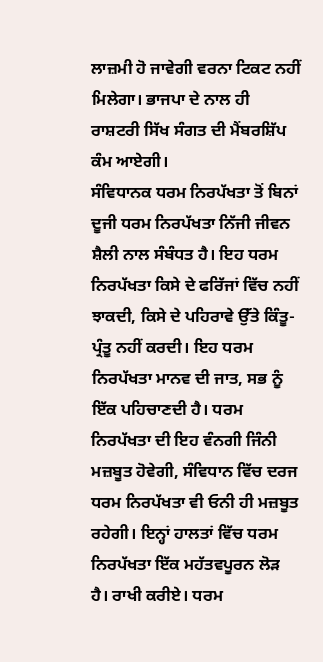ਲਾਜ਼ਮੀ ਹੋ ਜਾਵੇਗੀ ਵਰਨਾ ਟਿਕਟ ਨਹੀਂ ਮਿਲੇਗਾ। ਭਾਜਪਾ ਦੇ ਨਾਲ ਹੀ ਰਾਸ਼ਟਰੀ ਸਿੱਖ ਸੰਗਤ ਦੀ ਮੈਂਬਰਸ਼ਿੱਪ ਕੰਮ ਆਏਗੀ।
ਸੰਵਿਧਾਨਕ ਧਰਮ ਨਿਰਪੱਖਤਾ ਤੋਂ ਬਿਨਾਂ ਦੂਜੀ ਧਰਮ ਨਿਰਪੱਖਤਾ ਨਿੱਜੀ ਜੀਵਨ ਸ਼ੈਲੀ ਨਾਲ ਸੰਬੰਧਤ ਹੈ। ਇਹ ਧਰਮ ਨਿਰਪੱਖਤਾ ਕਿਸੇ ਦੇ ਫਰਿੱਜਾਂ ਵਿੱਚ ਨਹੀਂ ਝਾਕਦੀ, ਕਿਸੇ ਦੇ ਪਹਿਰਾਵੇ ਉੱਤੇ ਕਿੰਤੂ-ਪ੍ਰੰਤੂ ਨਹੀਂ ਕਰਦੀ। ਇਹ ਧਰਮ ਨਿਰਪੱਖਤਾ ਮਾਨਵ ਦੀ ਜਾਤ, ਸਭ ਨੂੰ ਇੱਕ ਪਹਿਚਾਣਦੀ ਹੈ। ਧਰਮ ਨਿਰਪੱਖਤਾ ਦੀ ਇਹ ਵੰਨਗੀ ਜਿੰਨੀ ਮਜ਼ਬੂਤ ਹੋਵੇਗੀ, ਸੰਵਿਧਾਨ ਵਿੱਚ ਦਰਜ ਧਰਮ ਨਿਰਪੱਖਤਾ ਵੀ ਓਨੀ ਹੀ ਮਜ਼ਬੂਤ ਰਹੇਗੀ। ਇਨ੍ਹਾਂ ਹਾਲਤਾਂ ਵਿੱਚ ਧਰਮ ਨਿਰਪੱਖਤਾ ਇੱਕ ਮਹੱਤਵਪੂਰਨ ਲੋੜ ਹੈ। ਰਾਖੀ ਕਰੀਏ। ਧਰਮ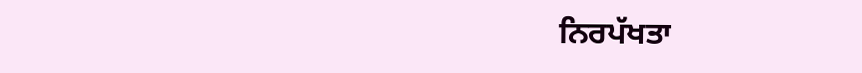ਨਿਰਪੱਖਤਾ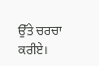ਉੱਤੇ ਚਰਚਾ ਕਰੀਏ।